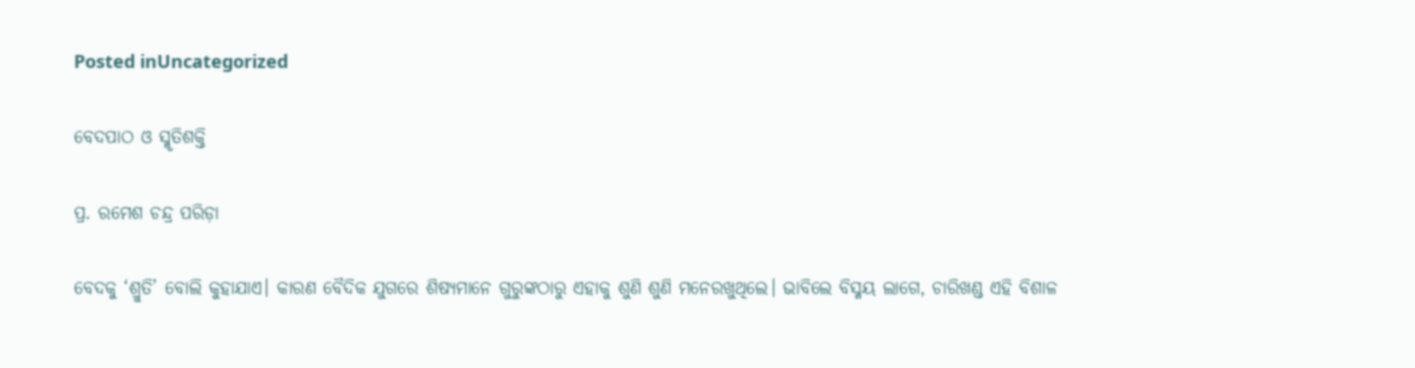Posted inUncategorized

ବେଦପାଠ ଓ ସ୍ମୃତିଶକ୍ତି

ପ୍ର. ରମେଶ ଚନ୍ଦ୍ର ପରିଡ଼ା

ବେଦକୁ ‘ଶ୍ରୁତି’ ବୋଲି କୁହାଯାଏ। କାରଣ ବୈଦିକ ଯୁଗରେ ଶିଷ୍ୟମାନେ ଗୁରୁଙ୍କଠାରୁ ଏହାକୁ ଶୁଣି ଶୁଣି ମନେରଖୁଥିଲେ। ଭାବିଲେ ବିସ୍ମୟ ଲାଗେ, ଚାରିଖଣ୍ଡ ଏହି ବିଶାଳ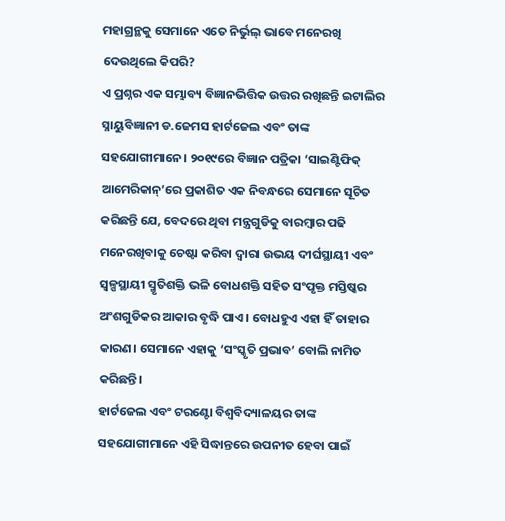ମହାଗ୍ରନ୍ଥକୁ ସେମାନେ ଏତେ ନିର୍ଭୁଲ୍‌ ଭାବେ ମନେରଖି ଦେଉଥିଲେ କିପରି?
ଏ ପ୍ରଶ୍ନର ଏକ ସମ୍ଭାବ୍ୟ ବିଜ୍ଞାନଭିତ୍ତିକ ଉତ୍ତର ରଖିଛନ୍ତି ଇଟାଲିର ସ୍ନାୟୁବିଜ୍ଞାନୀ ଡ.ଜେମସ ହାର୍ଟଜେଲ ଏବଂ ତାଙ୍କ ସହଯୋଗୀମାନେ। ୨୦୧୯ରେ ବିଜ୍ଞାନ ପତ୍ରିକା ‘ସାଇଣ୍ଟିଫିକ୍‌ ଆମେରିକାନ୍‌’ରେ ପ୍ରକାଶିତ ଏକ ନିବନ୍ଧରେ ସେମାନେ ସୂଚିତ କରିଛନ୍ତି ଯେ, ବେଦରେ ଥିବା ମନ୍ତ୍ରଗୁଡିକୁ ବାରମ୍ବାର ପଢି ମନେରଖିବାକୁ ଚେଷ୍ଟା କରିବା ଦ୍ୱାରା ଉଭୟ ଦୀର୍ଘସ୍ଥାୟୀ ଏବଂ ସ୍ବଳ୍ପସ୍ଥାୟୀ ସ୍ମୃତିଶକ୍ତି ଭଳି ବୋଧଶକ୍ତି ସହିତ ସଂପୃକ୍ତ ମସ୍ତିଷ୍କର ଅଂଶଗୁଡିକର ଆକାର ବୃଦ୍ଧି ପାଏ । ବୋଧହୁଏ ଏହା ହିଁ ତାହାର କାରଣ। ସେମାନେ ଏହାକୁ ‘ସଂସ୍କୃତି ପ୍ରଭାବ’ ବୋଲି ନାମିତ କରିଛନ୍ତି।
ହାର୍ଟଜେଲ ଏବଂ ଟରଣ୍ଟୋ ବିଶ୍ୱବିଦ୍ୟାଳୟର ତାଙ୍କ ସହଯୋଗୀମାନେ ଏହି ସିଦ୍ଧାନ୍ତରେ ଉପନୀତ ହେବା ପାଇଁ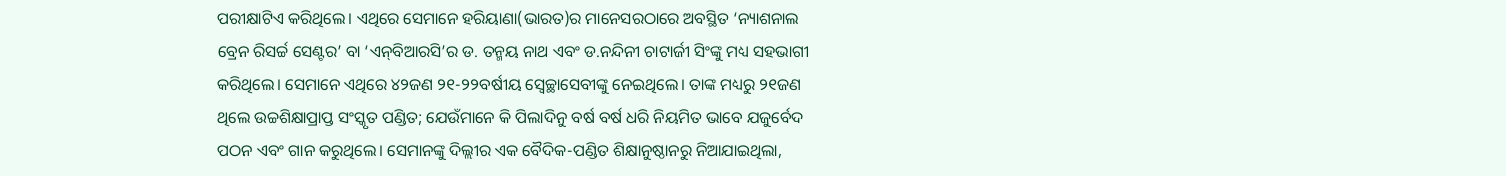ପରୀକ୍ଷାଟିଏ କରିଥିଲେ। ଏଥିରେ ସେମାନେ ହରିୟାଣା(ଭାରତ)ର ମାନେସରଠାରେ ଅବସ୍ଥିତ ‘ନ୍ୟାଶନାଲ ବ୍ରେନ ରିସର୍ଚ୍ଚ ସେଣ୍ଟର’ ବା ‘ଏନ୍‌ବିଆରସି’ର ଡ. ତନ୍ମୟ ନାଥ ଏବଂ ଡ.ନନ୍ଦିନୀ ଚାଟାର୍ଜୀ ସିଂଙ୍କୁ ମଧ୍ୟ ସହଭାଗୀ କରିଥିଲେ। ସେମାନେ ଏଥିରେ ୪୨ଜଣ ୨୧-୨୨ବର୍ଷୀୟ ସ୍ବେଚ୍ଛାସେବୀଙ୍କୁ ନେଇଥିଲେ। ତାଙ୍କ ମଧ୍ୟରୁ ୨୧ଜଣ ଥିଲେ ଉଚ୍ଚଶିକ୍ଷାପ୍ରାପ୍ତ ସଂସ୍କୃତ ପଣ୍ଡିତ; ଯେଉଁମାନେ କି ପିଲାଦିନୁ ବର୍ଷ ବର୍ଷ ଧରି ନିୟମିତ ଭାବେ ଯଜୁର୍ବେଦ ପଠନ ଏବଂ ଗାନ କରୁଥିଲେ। ସେମାନଙ୍କୁ ଦିଲ୍ଲୀର ଏକ ବୈଦିକ-ପଣ୍ଡିତ ଶିକ୍ଷାନୁଷ୍ଠାନରୁ ନିଆଯାଇଥିଲା,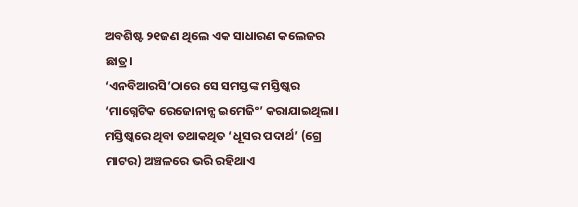ଅବଶିଷ୍ଟ ୨୧ଜଣ ଥିଲେ ଏକ ସାଧାରଣ କଲେଜର ଛାତ୍ର।
‘ଏନବିଆରସି’ଠାରେ ସେ ସମସ୍ତଙ୍କ ମସ୍ତିଷ୍କର ‘ମାଗ୍ନେଟିକ ରେଜୋନାନ୍ସ ଇମେଜିଂ’ କରାଯାଇଥିଲା। ମସ୍ତିଷ୍କରେ ଥିବା ତଥାକଥିତ ‘ଧୂସର ପଦାର୍ଥ’ (ଗ୍ରେ ମାଟର) ଅଞ୍ଚଳରେ ଭରି ରହିଥାଏ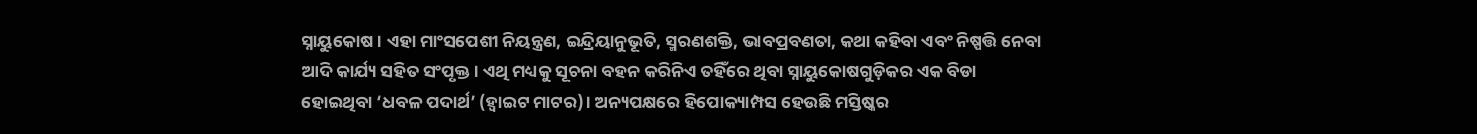ସ୍ନାୟୁକୋଷ । ଏହା ମାଂସପେଶୀ ନିୟନ୍ତ୍ରଣ, ଇନ୍ଦ୍ରିୟାନୁଭୂତି, ସ୍ମରଣଶକ୍ତି, ଭାବପ୍ରବଣତା, କଥା କହିବା ଏବଂ ନିଷ୍ପତ୍ତି ନେବା ଆଦି କାର୍ଯ୍ୟ ସହିତ ସଂପୃକ୍ତ। ଏଥି ମଧ୍ୟକୁ ସୂଚନା ବହନ କରିନିଏ ତହିଁରେ ଥିବା ସ୍ନାୟୁକୋଷଗୁଡ଼ିକର ଏକ ବିଡା ହୋଇଥିବା ‘ଧବଳ ପଦାର୍ଥ’ (ହ୍ବାଇଟ ମାଟର)। ଅନ୍ୟପକ୍ଷରେ ହିପୋକ୍ୟାମ୍ପସ ହେଉଛି ମସ୍ତିଷ୍କର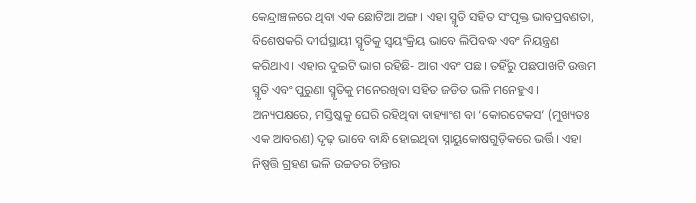କେନ୍ଦ୍ରାଞ୍ଚଳରେ ଥିବା ଏକ ଛୋଟିଆ ଅଙ୍ଗ। ଏହା ସ୍ମୃତି ସହିତ ସଂପୃକ୍ତ ଭାବପ୍ରବଣତା, ବିଶେଷକରି ଦୀର୍ଘସ୍ଥାୟୀ ସ୍ମୃତିକୁ ସ୍ବୟଂକ୍ରିୟ ଭାବେ ଲିପିବଦ୍ଧ ଏବଂ ନିୟନ୍ତ୍ରଣ କରିଥାଏ। ଏହାର ଦୁଇଟି ଭାଗ ରହିଛି- ଆଗ ଏବଂ ପଛ। ତହିଁରୁ ପଛପାଖଟି ଉତ୍ତମ ସ୍ମୃତି ଏବଂ ପୁରୁଣା ସ୍ମୃତିକୁ ମନେରଖିବା ସହିତ ଜଡିତ ଭଳି ମନେହୁଏ । ଅନ୍ୟପକ୍ଷରେ, ମସ୍ତିଷ୍କକୁ ଘେରି ରହିଥିବା ବାହ୍ୟାଂଶ ବା ‘କୋରଟେକସ’ (ମୁଖ୍ୟତଃ ଏକ ଆବରଣ) ଦୃଢ଼ ଭାବେ ବାନ୍ଧି ହୋଇଥିବା ସ୍ନାୟୁକୋଷଗୁଡ଼ିକରେ ଭର୍ତ୍ତି। ଏହା ନିଷ୍ପତ୍ତି ଗ୍ରହଣ ଭଳି ଉଚ୍ଚତର ଚିନ୍ତାର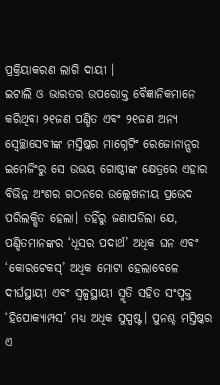ପ୍ରକ୍ରିୟାକରଣ ଲାଗି ଦାୟୀ ।
ଇଟାଲି ଓ ଭାରତର ଉପରୋକ୍ତ ବୈଜ୍ଞାନିକମାନେ କରିଥିବା ୨୧ଜଣ ପଣ୍ଡିତ ଏବଂ ୨୧ଜଣ ଅନ୍ୟ ସ୍ବେଚ୍ଛାସେବୀଙ୍କ ମସ୍ତିଷ୍କର ମାଗ୍ନେଟିଂ ରେଜୋନାନ୍ସର ଇମେଜିଂରୁ ସେ ଉଭୟ ଗୋଷ୍ଠୀଙ୍କ କ୍ଷେତ୍ରରେ ଏହାର ବିଭିନ୍ନ ଅଂଶର ଗଠନରେ ଉଲ୍ଲେଖନୀୟ ପ୍ରଭେଦ ପରିଲକ୍ଷିତ ହେଲା। ତହିଁରୁ ଜଣାପଡିଲା ଯେ, ପଣ୍ଡିତମାନଙ୍କର ‘ଧୂସର ପଦାର୍ଥ’ ଅଧିକ ଘନ ଏବଂ ‘କୋରଟେକସ୍‌’ ଅଧିକ ମୋଟା ହେଲାବେଳେ ଦୀର୍ଘସ୍ଥାୟୀ ଏବଂ ସ୍ବଳ୍ପସ୍ଥାୟୀ ସ୍ମୃତି ସହିତ ସଂପୃକ୍ତ ‘ହିପୋକ୍ୟାମ୍ପସ’ ମଧ୍ୟ ଅଧିକ ସୁସ୍ପଷ୍ଟ। ପୁନଶ୍ଚ ମସ୍ତିଷ୍କର ଏ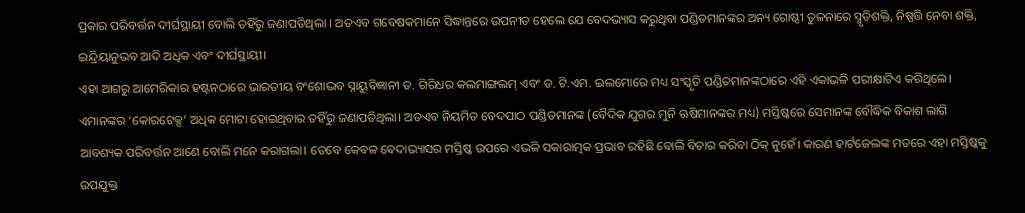ପ୍ରକାର ପରିବର୍ତ୍ତନ ଦୀର୍ଘସ୍ଥାୟୀ ବୋଲି ତହିଁରୁ ଜଣାପଡିଥିଲା । ଅତଏବ ଗବେଷକମାନେ ସିଦ୍ଧାନ୍ତରେ ଉପନୀତ ହେଲେ ଯେ ବେଦଭ୍ୟାସ କରୁଥିବା ପଣ୍ଡିତମାନଙ୍କର ଅନ୍ୟ ଗୋଷ୍ଠୀ ତୁଳନାରେ ସ୍ମୃତିଶକ୍ତି, ନିଷ୍ପତ୍ତି ନେବା ଶକ୍ତି, ଇନ୍ଦ୍ରିୟାନୁଭବ ଆଦି ଅଧିକ ଏବଂ ଦୀର୍ଘସ୍ଥାୟୀ।
ଏହା ଆଗରୁ ଆମେରିକାର ହଷ୍ଟନଠାରେ ଭାରତୀୟ ବଂଶୋଦ୍ଭବ ସ୍ନାୟୁବିଜ୍ଞାନୀ ଡ. ଗିରିଧର କଲମାଙ୍ଗଲମ୍‌ ଏବଂ ଡ. ଟି.ଏମ. ଇଲମୋରେ ମଧ୍ୟ ସଂସ୍କୃତି ପଣ୍ଡିତମାନଙ୍କଠାରେ ଏହି ଏକାଭଳି ପରୀକ୍ଷାଟିଏ କରିଥିଲେ। ଏମାନଙ୍କର ‘କୋରଟେକ୍ସ’ ଅଧିକ ମୋଟା ହୋଇଥିବାର ତହିଁରୁ ଜଣାପଡିଥିଲା। ଅତଏବ ନିୟମିତ ବେଦପାଠ ପଣ୍ଡିତମାନଙ୍କ (ବୈଦିକ ଯୁଗର ମୁନି ଋଷିମାନଙ୍କର ମଧ୍ୟ) ମସ୍ତିଷ୍କରେ ସେମାନଙ୍କ ବୌଦ୍ଧିକ ବିକାଶ ଲାଗି ଆବଶ୍ୟକ ପରିବର୍ତ୍ତନ ଆଣେ ବୋଲି ମନେ କରାଗଲା। ତେବେ କେବଳ ବେଦାଭ୍ୟାସର ମସ୍ତିଷ୍କ ଉପରେ ଏଭଳି ସକାରାତ୍ମକ ପ୍ରଭାବ ରହିଛି ବୋଲି ବିଚାର କରିବା ଠିକ୍‌ ନୁହେଁ। କାରଣ ହାର୍ଟଜେଲଙ୍କ ମତରେ ଏହା ମସ୍ତିଷ୍କକୁ ଉପଯୁକ୍ତ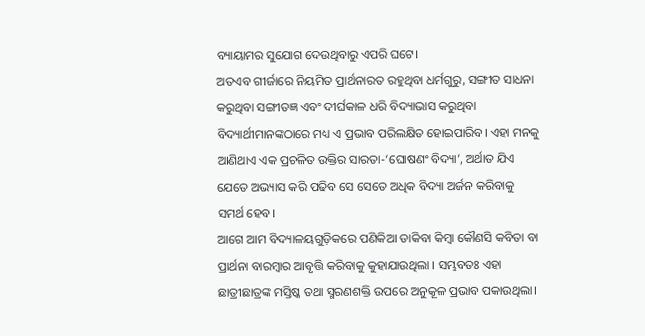ବ୍ୟାୟାମର ସୁଯୋଗ ଦେଉଥିବାରୁ ଏପରି ଘଟେ।
ଅତଏବ ଗୀର୍ଜାରେ ନିୟମିତ ପ୍ରାର୍ଥନାରତ ରହୁଥିବା ଧର୍ମଗୁରୁ, ସଙ୍ଗୀତ ସାଧନା କରୁଥିବା ସଙ୍ଗୀତଜ୍ଞ ଏବଂ ଦୀର୍ଘକାଳ ଧରି ବିଦ୍ୟାଭାସ କରୁଥିବା ବିଦ୍ୟାର୍ଥୀମାନଙ୍କଠାରେ ମଧ୍ୟ ଏ ପ୍ରଭାବ ପରିଲକ୍ଷିତ ହୋଇପାରିବ। ଏହା ମନକୁ ଆଣିଥାଏ ଏକ ପ୍ରଚଳିତ ଉକ୍ତିର ସାରତା-‘ଘୋଷଣଂ ବିଦ୍ୟା’, ଅର୍ଥାତ ଯିଏ ଯେତେ ଅଭ୍ୟାସ କରି ପଢିବ ସେ ସେତେ ଅଧିକ ବିଦ୍ୟା ଅର୍ଜନ କରିବାକୁ ସମର୍ଥ ହେବ।
ଆଗେ ଆମ ବିଦ୍ୟାଳୟଗୁଡ଼ିକରେ ପଣିକିଆ ଡାକିବା କିମ୍ବା କୌଣସି କବିତା ବା ପ୍ରାର୍ଥନା ବାରମ୍ବାର ଆବୃତ୍ତି କରିବାକୁ କୁହାଯାଉଥିଲା । ସମ୍ଭବତଃ ଏହା ଛାତ୍ରୀଛାତ୍ରଙ୍କ ମସ୍ତିଷ୍କ ତଥା ସ୍ମରଣଶକ୍ତି ଉପରେ ଅନୁକୂଳ ପ୍ରଭାବ ପକାଉଥିଲା।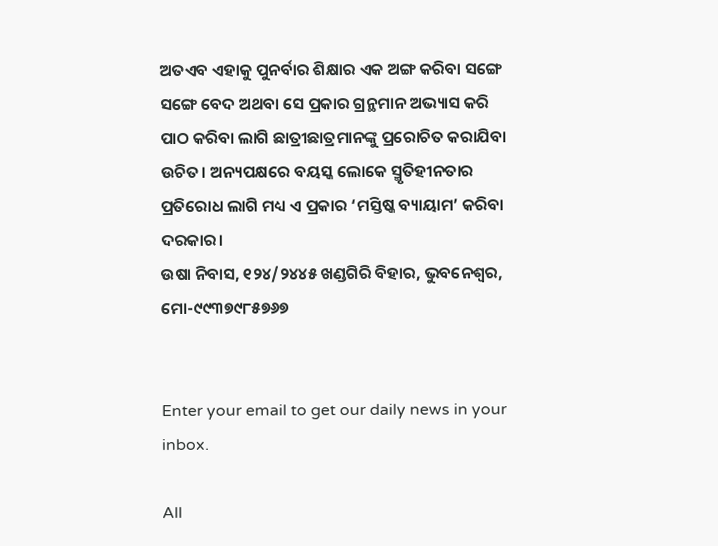ଅତଏବ ଏହାକୁ ପୁନର୍ବାର ଶିକ୍ଷାର ଏକ ଅଙ୍ଗ କରିବା ସଙ୍ଗେ ସଙ୍ଗେ ବେଦ ଅଥବା ସେ ପ୍ରକାର ଗ୍ରନ୍ଥମାନ ଅଭ୍ୟାସ କରି ପାଠ କରିବା ଲାଗି ଛାତ୍ରୀଛାତ୍ରମାନଙ୍କୁ ପ୍ରରୋଚିତ କରାଯିବା ଉଚିତ। ଅନ୍ୟପକ୍ଷରେ ବୟସ୍କ ଲୋକେ ସ୍ମୃତିହୀନତାର ପ୍ରତିରୋଧ ଲାଗି ମଧ୍ୟ ଏ ପ୍ରକାର ‘ମସ୍ତିଷ୍କ ବ୍ୟାୟାମ’ କରିବା ଦରକାର।
ଉଷା ନିବାସ, ୧୨୪/୨୪୪୫ ଖଣ୍ଡଗିରି ବିହାର, ଭୁବନେଶ୍ୱର, ମୋ-୯୯୩୭୯୮୫୭୬୭


Enter your email to get our daily news in your inbox.

All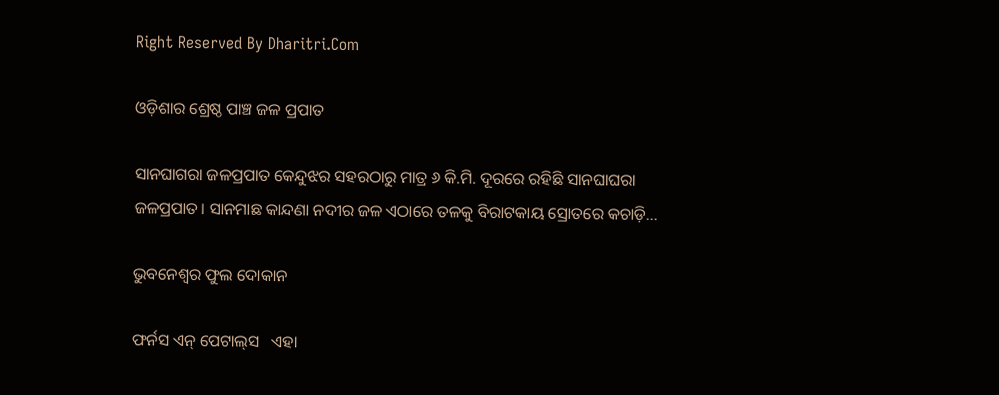Right Reserved By Dharitri.Com

ଓଡ଼ିଶାର ଶ୍ରେଷ୍ଠ ପାଞ୍ଚ ଜଳ ପ୍ରପାତ

ସାନଘାଗରା ଜଳପ୍ରପାତ କେନ୍ଦୁଝର ସହରଠାରୁ ମାତ୍ର ୬ କି.ମି. ଦୂରରେ ରହିଛି ସାନଘାଘରା ଜଳପ୍ରପାତ। ସାନମାଛ କାନ୍ଦଣା ନଦୀର ଜଳ ଏଠାରେ ତଳକୁ ବିରାଟକାୟ ସ୍ରୋତରେ କଚାଡ଼ି…

ଭୁବନେଶ୍ୱର ଫୁଲ ଦୋକାନ

ଫର୍ନସ ଏନ୍‌ ପେଟାଲ୍‌ସ   ଏହା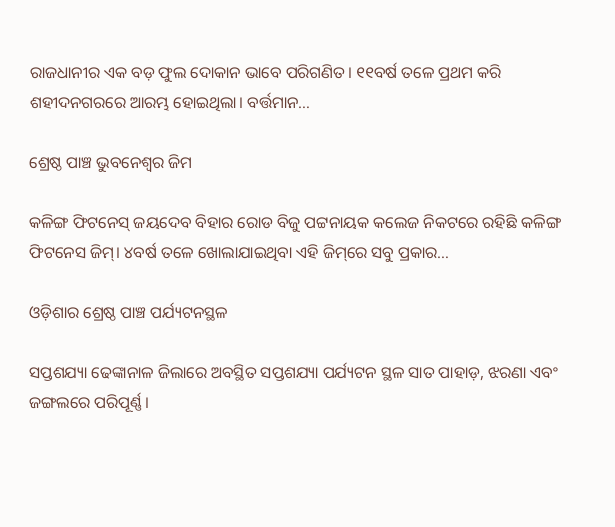ରାଜଧାନୀର ଏକ ବଡ଼ ଫୁଲ ଦୋକାନ ଭାବେ ପରିଗଣିତ। ୧୧ବର୍ଷ ତଳେ ପ୍ରଥମ କରି ଶହୀଦନଗରରେ ଆରମ୍ଭ ହୋଇଥିଲା। ବର୍ତ୍ତମାନ…

ଶ୍ରେଷ୍ଠ ପାଞ୍ଚ ଭୁବନେଶ୍ୱର ଜିମ

କଳିଙ୍ଗ ଫିଟନେସ୍‌ ଜୟଦେବ ବିହାର ରୋଡ ବିଜୁ ପଟ୍ଟନାୟକ କଲେଜ ନିକଟରେ ରହିଛି କଳିଙ୍ଗ ଫିଟନେସ ଜିମ୍‌। ୪ବର୍ଷ ତଳେ ଖୋଲାଯାଇଥିବା ଏହି ଜିମ୍‌ରେ ସବୁ ପ୍ରକାର…

ଓଡ଼ିଶାର ଶ୍ରେଷ୍ଠ ପାଞ୍ଚ ପର୍ଯ୍ୟଟନସ୍ଥଳ

ସପ୍ତଶଯ୍ୟା ଢେଙ୍କାନାଳ ଜିଲାରେ ଅବସ୍ଥିତ ସପ୍ତଶଯ୍ୟା ପର୍ଯ୍ୟଟନ ସ୍ଥଳ ସାତ ପାହାଡ଼, ଝରଣା ଏବଂ ଜଙ୍ଗଲରେ ପରିପୂର୍ଣ୍ଣ।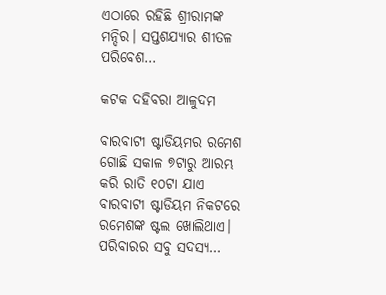ଏଠାରେ ରହିଛି ଶ୍ରୀରାମଙ୍କ ମନ୍ଦିର। ସପ୍ତଶଯ୍ୟାର ଶୀତଳ ପରିବେଶ…

କଟକ ଦହିବରା ଆଳୁଦମ

ବାରବାଟୀ ଷ୍ଟାଡିୟମର ରମେଶ ଗୋଛି ସକାଳ ୭ଟାରୁ ଆରମ୍ଭ କରି ରାତି ୧୦ଟା ଯାଏ ବାରବାଟୀ ଷ୍ଟାଡିୟମ ନିକଟରେ ରମେଶଙ୍କ ଷ୍ଟଲ ଖୋଲିଥାଏ। ପରିବାରର ସବୁ ସଦସ୍ୟ…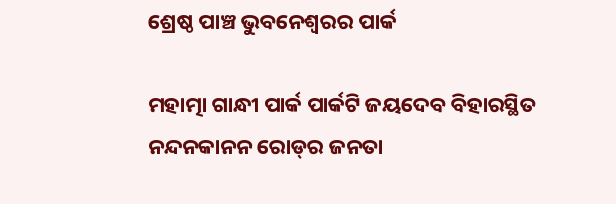ଶ୍ରେଷ୍ଠ ପାଞ୍ଚ ଭୁବନେଶ୍ୱରର ପାର୍କ

ମହାତ୍ମା ଗାନ୍ଧୀ ପାର୍କ ପାର୍କଟି ଜୟଦେବ ବିହାରସ୍ଥିତ ନନ୍ଦନକାନନ ରୋଡ୍‌ର ଜନତା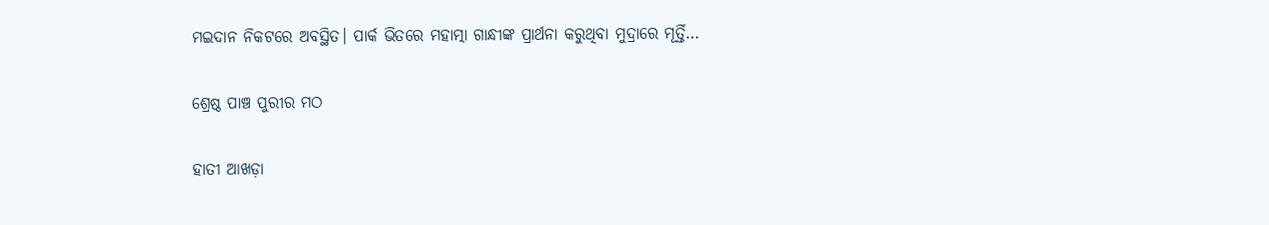ମଇଦାନ ନିକଟରେ ଅବସ୍ଥିତ। ପାର୍କ ଭିତରେ ମହାତ୍ମା ଗାନ୍ଧୀଙ୍କ ପ୍ରାର୍ଥନା କରୁଥିବା ମୁଦ୍ରାରେ ମୂର୍ତ୍ତି…

ଶ୍ରେଷ୍ଠ ପାଞ୍ଚ ପୁରୀର ମଠ

ହାତୀ ଆଖଡ଼ା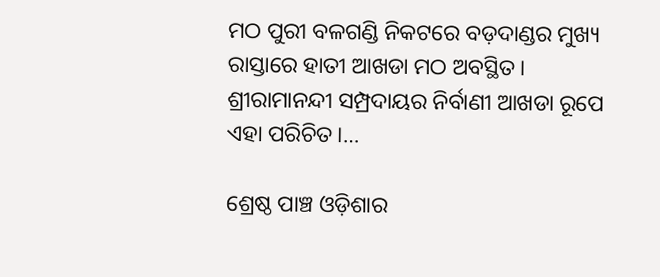ମଠ ପୁରୀ ବଳଗଣ୍ଡି ନିକଟରେ ବଡ଼ଦାଣ୍ଡର ମୁଖ୍ୟ ରାସ୍ତାରେ ହାତୀ ଆଖଡା ମଠ ଅବସ୍ଥିତ। ଶ୍ରୀରାମାନନ୍ଦୀ ସମ୍ପ୍ରଦାୟର ନିର୍ବାଣୀ ଆଖଡା ରୂପେ ଏହା ପରିଚିତ।…

ଶ୍ରେଷ୍ଠ ପାଞ୍ଚ ଓଡ଼ିଶାର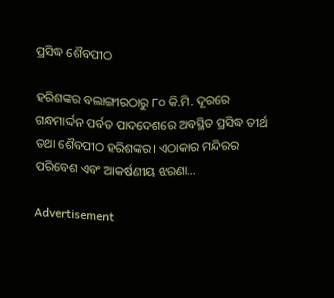ପ୍ରସିଦ୍ଧ ଶୈବପୀଠ

ହରିଶଙ୍କର ବଲାଙ୍ଗୀରଠାରୁ ୮୦ କି.ମି. ଦୂରରେ ଗନ୍ଧମାର୍ଦ୍ଦନ ପର୍ବତ ପାଦଦେଶରେ ଅବସ୍ଥିତ ପ୍ରସିଦ୍ଧ ତୀର୍ଥ ତଥା ଶୈବପୀଠ ହରିଶଙ୍କର। ଏଠାକାର ମନ୍ଦିରର ପରିବେଶ ଏବଂ ଆକର୍ଷଣୀୟ ଝରଣା…

Advertisement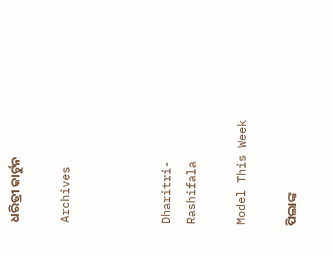ଧରିତ୍ରୀ କାର୍ଟୁନ

Archives



Dharitri-Rashifala

Model This Week

ପିଲାଙ୍କ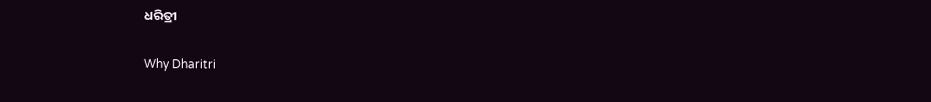ଧରିତ୍ରୀ

Why Dharitri